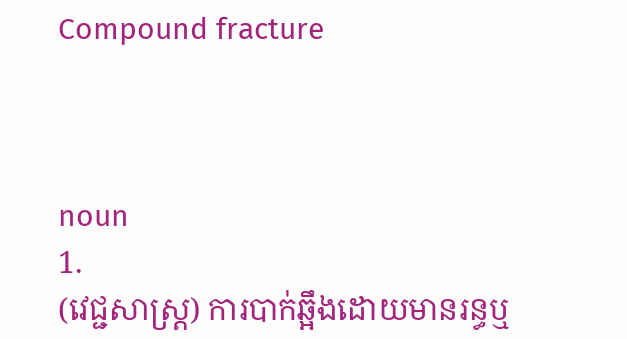Compound fracture



noun
1.
(វេជ្ជសាស្ត្រ) ការបាក់ឆ្អឹងដោយមានរន្ធឬ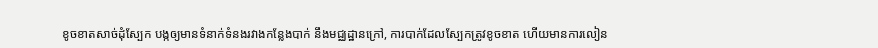ខូចខាតសាច់ដុំស្បែក បង្កឲ្យមានទំនាក់ទំនងរវាងកន្លែងបាក់ នឹងមជ្ឈដ្ឋានក្រៅ, ការបាក់ដែលស្បែកត្រូវខូចខាត ហើយមានការលៀន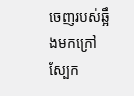ចេញរបស់ឆ្អឹងមកក្រៅស្បែក